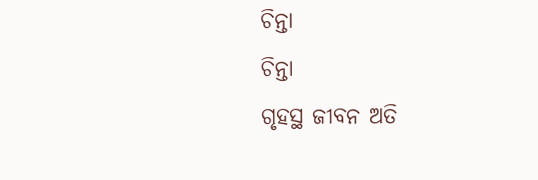ଚିନ୍ତା
ଚିନ୍ତା
ଗୃହସ୍ଥ ଜୀବନ ଅତି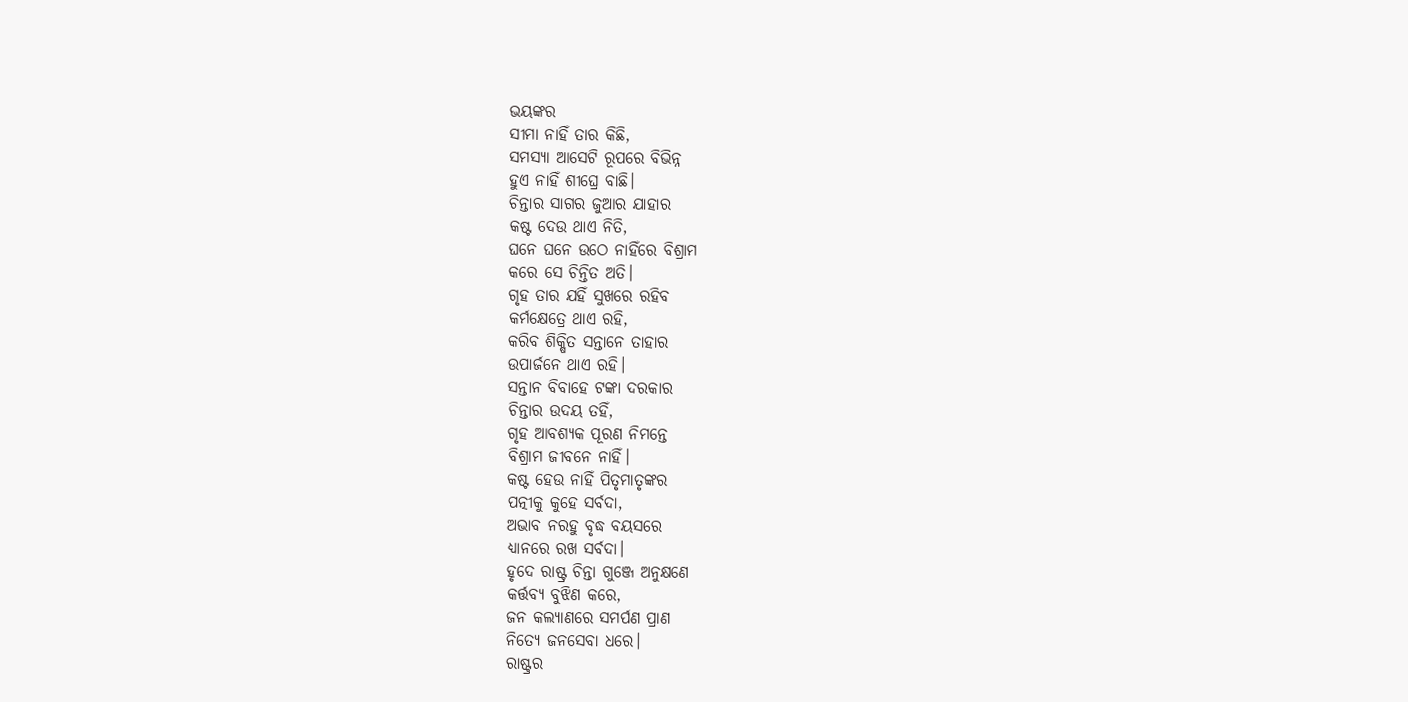ଭୟଙ୍କର
ସୀମା ନାହିଁ ତାର କିଛି,
ସମସ୍ୟା ଆସେଟି ରୂପରେ ବିଭିନ୍ନ
ହୁଏ ନାହିଁ ଶୀଘ୍ରେ ବାଛି।
ଚିନ୍ତାର ସାଗର ଜୁଆର ଯାହାର
କଷ୍ଟ ଦେଉ ଥାଏ ନିତି,
ଘନେ ଘନେ ଉଠେ ନାହିଁରେ ବିଶ୍ରାମ
କରେ ସେ ଚିନ୍ତିତ ଅତି।
ଗୃହ ତାର ଯହିଁ ସୁଖରେ ରହିବ
କର୍ମକ୍ଷେତ୍ରେ ଥାଏ ରହି,
କରିବ ଶିକ୍ଷିତ ସନ୍ତାନେ ତାହାର
ଉପାର୍ଜନେ ଥାଏ ରହି।
ସନ୍ତାନ ବିବାହେ ଟଙ୍କା ଦରକାର
ଚିନ୍ତାର ଉଦୟ ତହିଁ,
ଗୃହ ଆବଶ୍ୟକ ପୂରଣ ନିମନ୍ତେ
ବିଶ୍ରାମ ଜୀବନେ ନାହିଁ।
କଷ୍ଟ ହେଉ ନାହିଁ ପିତୃମାତୃଙ୍କର
ପତ୍ନୀକୁ କୁହେ ସର୍ବଦା,
ଅଭାବ ନରହୁ ବୃଦ୍ଧ ବୟସରେ
ଧ୍ୟାନରେ ରଖ ସର୍ବଦା।
ହୃଦେ ରାଷ୍ଟ୍ର ଚିନ୍ତା ଗୁଞ୍ଜେ ଅନୁକ୍ଷଣେ
କର୍ତ୍ତବ୍ୟ ବୁଝିଣ କରେ,
ଜନ କଲ୍ୟାଣରେ ସମର୍ପଣ ପ୍ରାଣ
ନିତ୍ୟେ ଜନସେବା ଧରେ।
ରାଷ୍ଟ୍ରର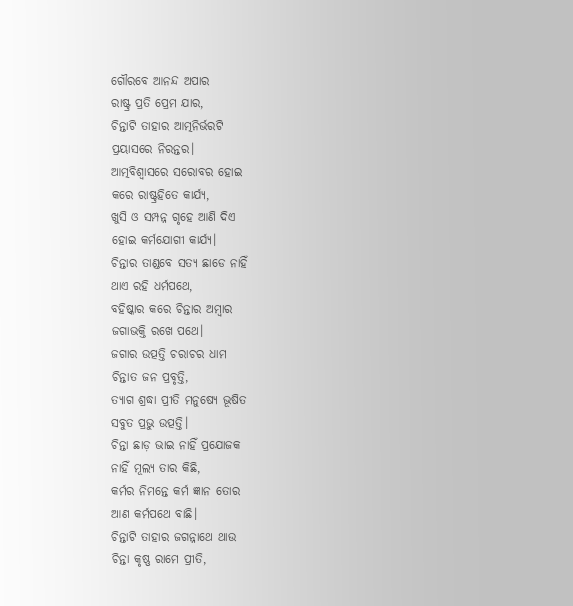ଗୌରବେ ଆନନ୍ଦ ଅପାର
ରାଷ୍ଟ୍ର ପ୍ରତି ପ୍ରେମ ଯାର,
ଚିନ୍ତାଟି ତାହାର ଆତ୍ମନିର୍ଭରଟି
ପ୍ରୟାସରେ ନିରନ୍ତର।
ଆତ୍ମବିଶ୍ବାସରେ ସରୋବର ହୋଇ
କରେ ରାଷ୍ଟ୍ରହିତେ କାର୍ଯ୍ୟ,
ଖୁସି ଓ ସମ୍ପନ୍ନ ଗୃହେ ଆଣି ଦିଏ
ହୋଇ କର୍ମଯୋଗୀ କାର୍ଯ୍ୟ।
ଚିନ୍ତାର ତାଣ୍ଡବେ ସତ୍ୟ ଛାଡେ ନାହିଁ
ଥାଏ ରହି ଧର୍ମପଥେ,
ବହିଷ୍କାର କରେ ଚିନ୍ତାର ଅମ୍ବାର
ଜଗାଭକ୍ତି ରଖେ ପଥେ।
ଜଗାର ଉତ୍ପତ୍ତି ଚରାଚର ଧାମ
ଚିନ୍ତାତ ଜନ ପ୍ରବୃତ୍ତି,
ତ୍ୟାଗ ଶ୍ରଦ୍ଧା ପ୍ରୀତି ମନୁଷ୍ୟେ ଭୂଷିତ
ସବୁତ ପ୍ରଭୁ ଉତ୍ପତ୍ତି।
ଚିନ୍ତା ଛାଡ଼ ଭାଇ ନାହିଁ ପ୍ରଯୋଜକ
ନାହିଁ ମୂଲ୍ୟ ତାର କିଛି,
କର୍ମର ନିମନ୍ତେ କର୍ମ ଜ୍ଞାନ ତୋର
ଆଣ କର୍ମପଥେ ବାଛି।
ଚିନ୍ତାଟି ତାହାର ଜଗନ୍ନାଥେ ଥାଉ
ଚିନ୍ତା କୃଷ୍ଣ ରାମେ ପ୍ରୀତି,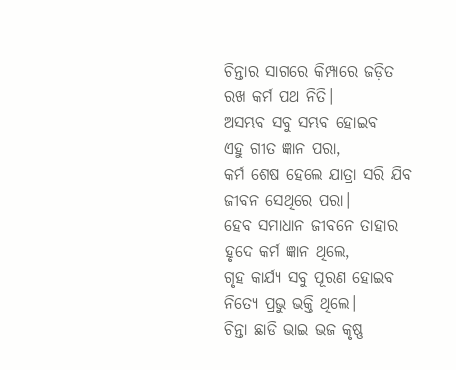ଚିନ୍ତାର ସାଗରେ କିମ୍ପାରେ ଜଡ଼ିତ
ରଖ କର୍ମ ପଥ ନିତି।
ଅସମ୍ଭବ ସବୁ ସମ୍ଭବ ହୋଇବ
ଏହୁ ଗୀତ ଜ୍ଞାନ ପରା,
କର୍ମ ଶେଷ ହେଲେ ଯାତ୍ରା ସରି ଯିବ
ଜୀବନ ସେଥିରେ ପରା।
ହେବ ସମାଧାନ ଜୀବନେ ତାହାର
ହୃଦେ କର୍ମ ଜ୍ଞାନ ଥିଲେ,
ଗୃହ କାର୍ଯ୍ୟ ସବୁ ପୂରଣ ହୋଇବ
ନିତ୍ୟେ ପ୍ରଭୁ ଭକ୍ତି ଥିଲେ।
ଚିନ୍ତା ଛାଡି ଭାଇ ଭଜ କୃଷ୍ଣ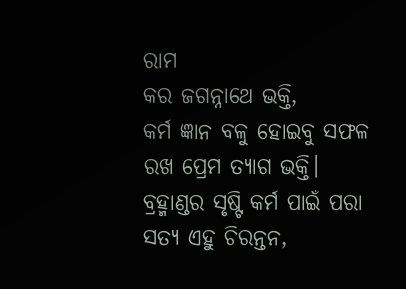ରାମ
କର ଜଗନ୍ନାଥେ ଭକ୍ତି,
କର୍ମ ଜ୍ଞାନ ବଳୁ ହୋଇବୁ ସଫଳ
ରଖ ପ୍ରେମ ତ୍ୟାଗ ଭକ୍ତି।
ବ୍ରହ୍ମାଣ୍ଡର ସୃଷ୍ଟି କର୍ମ ପାଇଁ ପରା
ସତ୍ୟ ଏହୁ ଚିରନ୍ତନ,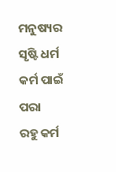ମନୁଷ୍ୟର ସୃଷ୍ଟି ଧର୍ମ କର୍ମ ପାଇଁ ପରା
ରହୁ କର୍ମ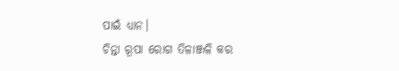ପାଇଁ ଧ୍ୟାନ।
ଚିନ୍ତା ରୂପା ରୋଗ ତିଳାଞ୍ଜଳି କର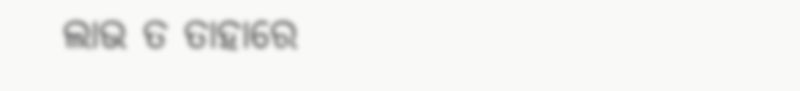ଲାଭ ତ ତାହାରେ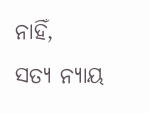ନାହିଁ,
ସତ୍ୟ ନ୍ୟାୟ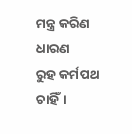ମନ୍ତ୍ର କରିଣ ଧାରଣ
ରୁହ କର୍ମପଥ ଚାହିଁ।